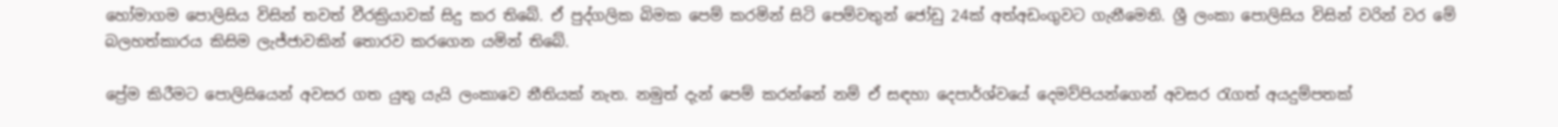හෝමාගම පොලිසිය විසින් තවත් වීරක්‍රියාවක් සිදු කර තිබේ. ඒ පුද්ගලික බිමක පෙම් කරමින් සිටි පෙම්වතුන් ජෝඩු 24ක් අත්අඩංගුවට ගැනීමෙනි. ශ්‍රී ලංකා පොලිසිය විසින් වරින් වර මේ බලහත්කාරය කිසිම ලැජ්ජාවකින් තොරව කරගෙන යමින් තිබේ.

ප්‍රේම කිරීමට පොලිසියෙන් අවසර ගත යුතු යැයි ලංකාවෙ නීතියක් නැත. නමුත් දැන් පෙම් කරන්නේ නම් ඒ සඳහා දෙපාර්ශ්වයේ දෙමව්පියන්ගෙන් අවසර රැගත් අයදුම්පතක්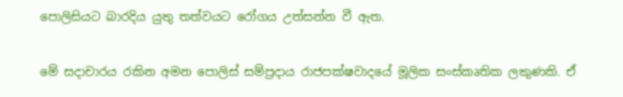පොලිසියට බාරදිය යුතු තත්වයට‍ රෝගය උත්සන්න වී ඇත.

මේ සදාචාරය රකින අමන පොලිස් සම්ප්‍රදාය රාජපක්ෂවාදයේ මූලික සංස්කෘතික ලකුණකි. ඒ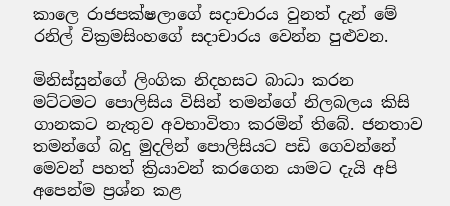කාලෙ රාජපක්ෂලාගේ සදාචාරය වුනත් දැන් මේ රනිල් වික්‍රමසිංහගේ සදාචාරය වෙන්න පුළුවන.

මිනිස්සුන්ගේ ලිංගික නිදහසට බාධා කරන මට්ටමට පොලිසිය විසින් තමන්ගේ නිලබලය කිසි ගානකට නැතුව අවභාවිතා කරමින් තිබේ. ජනතාව තමන්ගේ බදු මුදලින් පොලිසියට පඩි ගෙවන්නේ මෙවන් පහත් ක්‍රියාවන් කරගෙන යාමට දැයි අපි අපෙන්ම ප්‍රශ්න කළ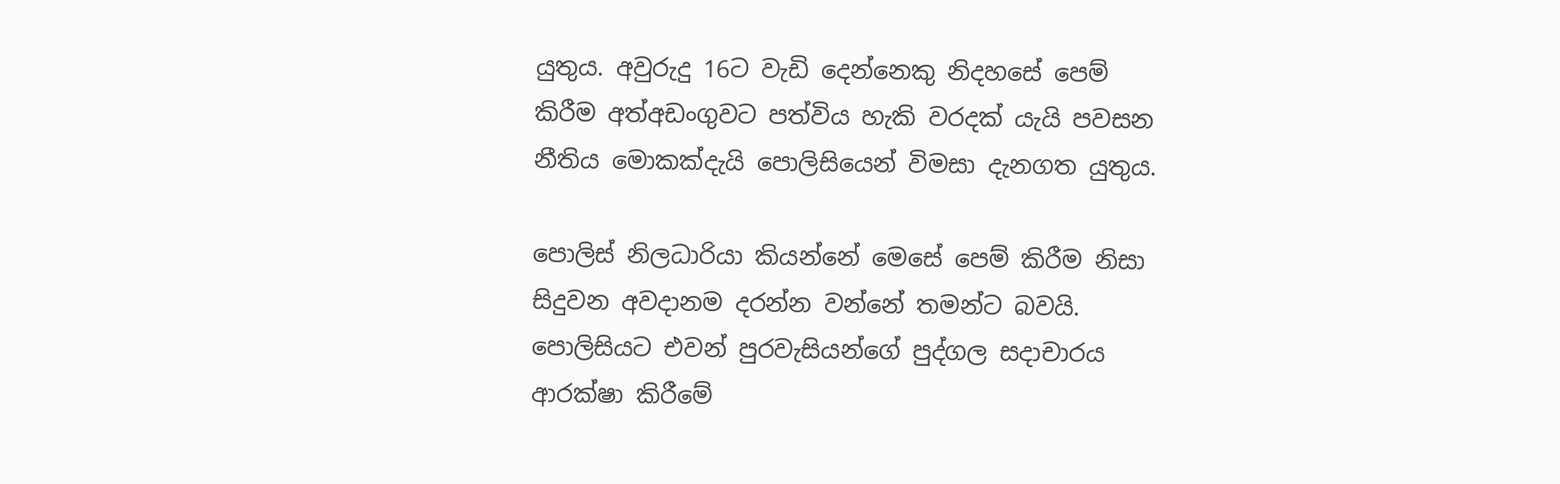යුතුය. අවුරුදු 16ට වැඩි දෙන්නෙකු නිදහසේ පෙම් කිරීම අත්අඩංගුවට පත්විය හැකි වරදක් යැයි පවසන නීතිය මොකක්දැයි පොලිසියෙන් විමසා දැනගත යුතුය.

පොලිස් නිලධාරියා කියන්නේ මෙසේ පෙම් කිරීම නිසා සිදුවන අවදානම දරන්න වන්නේ තමන්ට බවයි. පොලිසියට එවන් පුරවැසියන්ගේ පුද්ගල සදාචාරය ආරක්ෂා කිරීමේ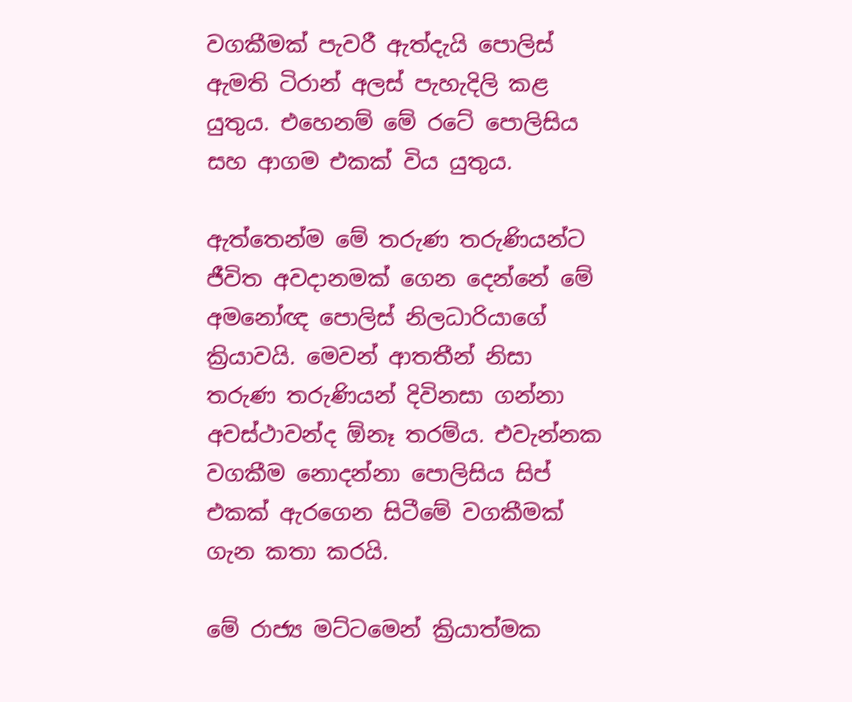වගකීමක් පැවරී ඇත්දැයි පොලිස් ඇමති ටිරාන් අලස් පැහැදිලි කළ යුතුය. එහෙනම් මේ රටේ පොලිසිය සහ ආගම එකක් විය යුතුය.

ඇත්තෙන්ම මේ තරුණ තරුණියන්ට ජීවිත අවදානමක් ගෙන දෙන්නේ මේ අමනෝඥ පොලිස් නිලධාරියාගේ ක්‍රියාවයි. මෙවන් ආතතීන් නිසා තරුණ තරුණියන් දිවිනසා ගන්නා අවස්ථාවන්ද ඕනෑ තරම්ය. එවැන්නක වගකීම නොදන්නා පොලිසිය සිප් එකක් ඇරගෙන සිටීමේ වගකීමක් ගැන කතා කරයි.

මේ රාජ්‍ය මට්ටමෙන් ක්‍රියාත්මක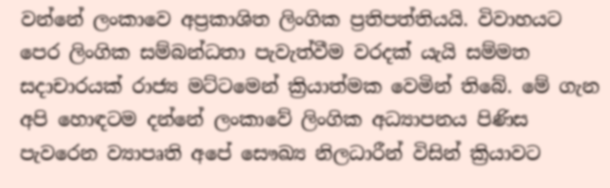වන්නේ ලංකාවෙ අප්‍රකාශිත ලිංගික ප්‍රතිපත්තියයි. විවාහයට පෙර ලිංගික සම්බන්ධතා පැවැත්වීම වරදක් යැයි සම්මත සදාචාරයක් රාජ්‍ය මට්ටමෙන් ක්‍රියාත්මක වෙමින් තිබේ. මේ ගැන අපි හොඳටම දන්නේ ලංකාවේ ලිංගික අධ්‍යාපනය පිණිස පැවරෙන ව්‍යාපෘති අපේ සෞඛ්‍ය නිලධාරීන් විසින් ක්‍රියාවට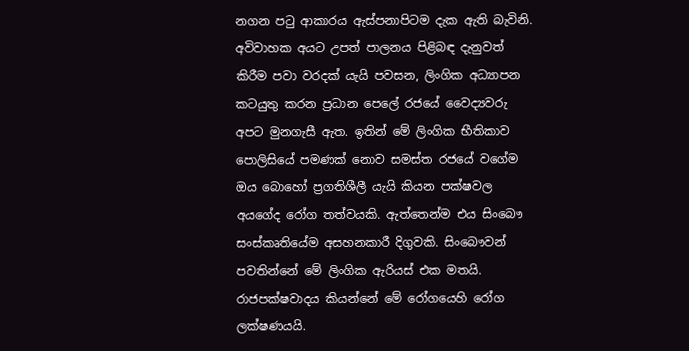නගන පටු ආකාරය ඇස්පනාපිටම දැක ඇති බැවිනි. අවිවාහක අයට උපත් පාලනය පිළිබඳ දැනුවත් කිරීම පවා වරදක් යැයි පවසන, ලිංගික අධ්‍යාපන කටයුතු කරන ප්‍රධාන පෙලේ රජයේ වෛද්‍යවරු අපට මුනගැසී ඇත. ඉතින් මේ ලිංගික භීතිකාව පොලිසියේ පමණක් නොව සමස්ත රජයේ වගේම ඔය බොහෝ ප්‍රගතිශීලී යැයි කියන පක්ෂවල අයගේද රෝග තත්වයකි. ඇත්තෙන්ම එය සිංබෞ සංස්කෘතියේම අසහනකාරී දිගුවකි. සිංබෞවන් පවතින්නේ මේ ලිංගික ඇරියස් එක මතයි. රාජපක්ෂවාදය කියන්නේ මේ රෝගයෙහි රෝග ලක්ෂණයයි.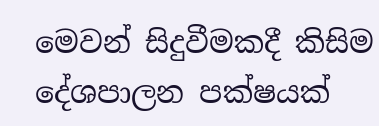මෙවන් සිදුවීමකදී කිසිම දේශපාලන පක්ෂයක්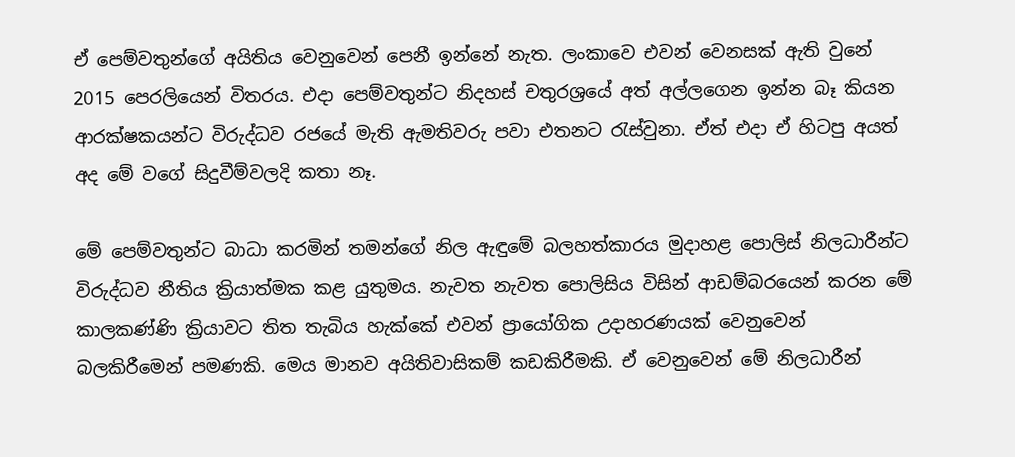ඒ පෙම්වතුන්ගේ අයිතිය වෙනුවෙන් පෙනී ඉන්නේ නැත. ලංකාවෙ එවන් වෙනසක් ඇති වුනේ 2015 පෙරලියෙන් විතරය. එදා පෙම්වතුන්ට නිදහස් චතුරශ්‍රයේ අත් අල්ලගෙන ඉන්න බෑ කියන ආරක්ෂකයන්ට විරුද්ධව රජයේ මැති ඇමතිවරු පවා එතනට රැස්වුනා. ඒත් එදා ඒ හිටපු අයත් අද මේ වගේ සිදුවීම්වලදි කතා නෑ.

මේ පෙම්වතුන්ට බාධා කරමින් තමන්ගේ නිල ඇඳුමේ බලහත්කාරය මුදාහළ පොලිස් නිලධාරීන්ට විරුද්ධව නීතිය ක්‍රියාත්මක කළ යුතුමය. නැවත නැවත පොලිසිය විසින් ආඩම්බරයෙන් කරන මේ කාලකණ්ණි ක්‍රියාවට තිත තැබිය හැක්කේ එවන් ප්‍රායෝගික උදාහරණයක් වෙනුවෙන් බලකිරීමෙන් පමණකි. මෙය මානව අයිතිවාසිකම් කඩකිරීමකි. ඒ වෙනුවෙන් මේ නිලධාරීන්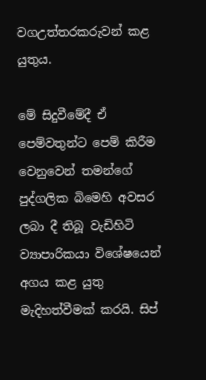වගඋත්තරකරුවන් කළ යුතුය.

මේ සිදුවීමේදී ඒ පෙම්වතුන්ට පෙම් කිරීම වෙනුවෙන් තමන්ගේ පුද්ගලික බිමෙහි අවසර ලබා දී තිබූ වැඩිහිටි ව්‍යාපාරිකයා විශේෂයෙන් අගය කළ යුතු මැදිහත්වීමක් කරයි. සිප්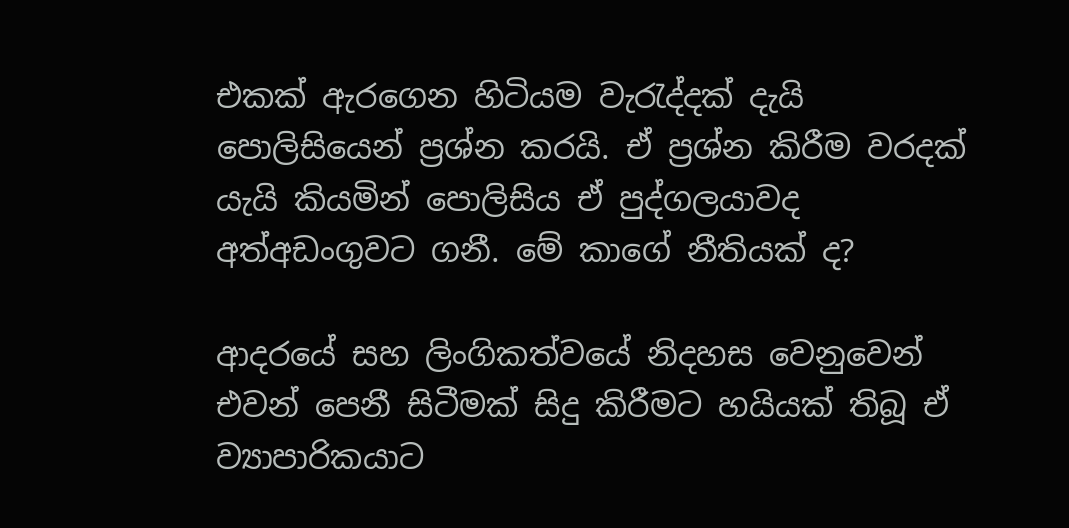එකක් ඇරගෙන හිටියම වැරැද්දක් දැයි පොලිසියෙන් ප්‍රශ්න කරයි. ඒ ප්‍රශ්න කිරීම වරදක් යැයි කියමින් පොලිසිය ඒ පුද්ගලයාවද අත්අඩංගුවට ගනී. මේ කාගේ නීතියක් ද?

ආදරයේ සහ ලිංගිකත්වයේ නිදහස වෙනුවෙන් එවන් පෙනී සිටීමක් සිදු කිරීමට හයියක් තිබූ ඒ ව්‍යාපාරිකයාට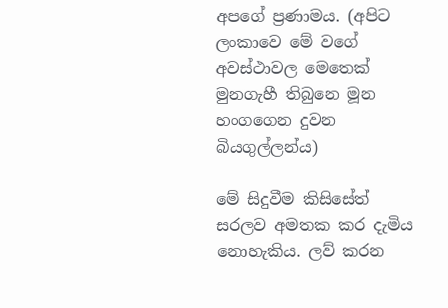අපගේ ප්‍රණාමය. (අපිට ලංකාවෙ මේ වගේ අවස්ථාවල මෙතෙක් මුනගැහී තිබුනෙ මූන හංගගෙන දුවන බියගුල්ලන්ය)

මේ සිදුවීම කිසිසේත් සරලව අමතක කර දැමිය නොහැකිය. ලව් කරන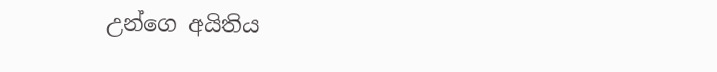උන්ගෙ අයිතිය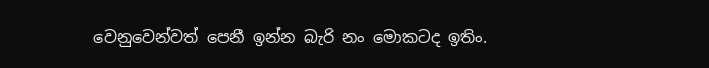වෙනුවෙන්වත් පෙනී ඉන්න බැරි නං මොකටද ඉතිං.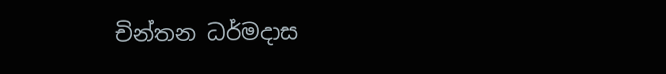චින්තන ධර්මදාස